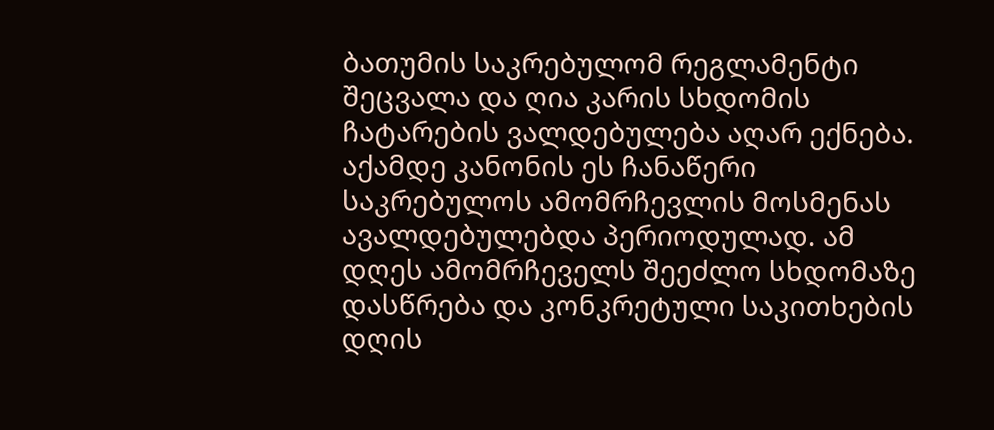ბათუმის საკრებულომ რეგლამენტი შეცვალა და ღია კარის სხდომის ჩატარების ვალდებულება აღარ ექნება.
აქამდე კანონის ეს ჩანაწერი საკრებულოს ამომრჩევლის მოსმენას ავალდებულებდა პერიოდულად. ამ დღეს ამომრჩეველს შეეძლო სხდომაზე დასწრება და კონკრეტული საკითხების დღის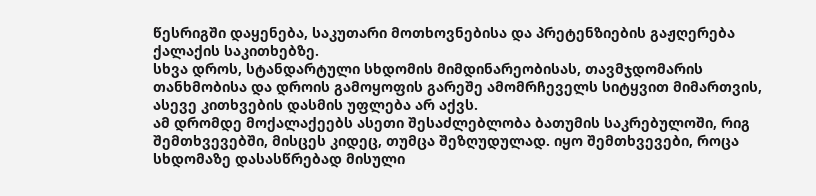წესრიგში დაყენება, საკუთარი მოთხოვნებისა და პრეტენზიების გაჟღერება ქალაქის საკითხებზე.
სხვა დროს, სტანდარტული სხდომის მიმდინარეობისას, თავმჯდომარის თანხმობისა და დროის გამოყოფის გარეშე ამომრჩეველს სიტყვით მიმართვის, ასევე კითხვების დასმის უფლება არ აქვს.
ამ დრომდე მოქალაქეებს ასეთი შესაძლებლობა ბათუმის საკრებულოში, რიგ შემთხვევებში, მისცეს კიდეც, თუმცა შეზღუდულად. იყო შემთხვევები, როცა სხდომაზე დასასწრებად მისული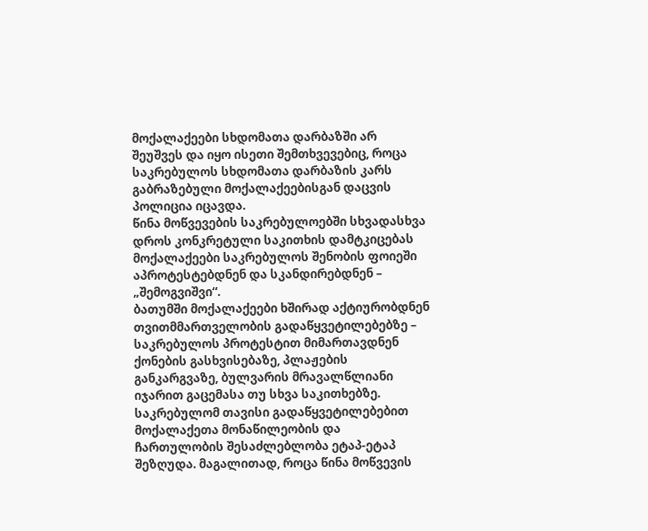მოქალაქეები სხდომათა დარბაზში არ შეუშვეს და იყო ისეთი შემთხვევებიც, როცა საკრებულოს სხდომათა დარბაზის კარს გაბრაზებული მოქალაქეებისგან დაცვის პოლიცია იცავდა.
წინა მოწვევების საკრებულოებში სხვადასხვა დროს კონკრეტული საკითხის დამტკიცებას მოქალაქეები საკრებულოს შენობის ფოიეში აპროტესტებდნენ და სკანდირებდნენ – „შემოგვიშვი“.
ბათუმში მოქალაქეები ხშირად აქტიურობდნენ თვითმმართველობის გადაწყვეტილებებზე – საკრებულოს პროტესტით მიმართავდნენ ქონების გასხვისებაზე, პლაჟების განკარგვაზე, ბულვარის მრავალწლიანი იჯარით გაცემასა თუ სხვა საკითხებზე.
საკრებულომ თავისი გადაწყვეტილებებით მოქალაქეთა მონაწილეობის და ჩართულობის შესაძლებლობა ეტაპ-ეტაპ შეზღუდა. მაგალითად, როცა წინა მოწვევის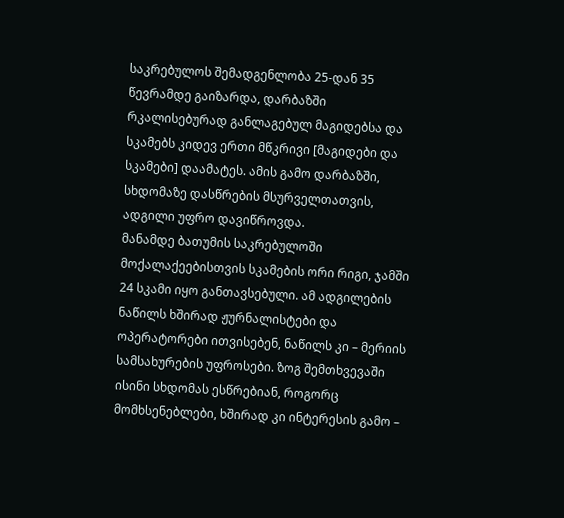საკრებულოს შემადგენლობა 25-დან 35 წევრამდე გაიზარდა, დარბაზში რკალისებურად განლაგებულ მაგიდებსა და სკამებს კიდევ ერთი მწკრივი [მაგიდები და სკამები] დაამატეს. ამის გამო დარბაზში, სხდომაზე დასწრების მსურველთათვის, ადგილი უფრო დავიწროვდა.
მანამდე ბათუმის საკრებულოში მოქალაქეებისთვის სკამების ორი რიგი, ჯამში 24 სკამი იყო განთავსებული. ამ ადგილების ნაწილს ხშირად ჟურნალისტები და ოპერატორები ითვისებენ, ნაწილს კი – მერიის სამსახურების უფროსები. ზოგ შემთხვევაში ისინი სხდომას ესწრებიან, როგორც მომხსენებლები, ხშირად კი ინტერესის გამო –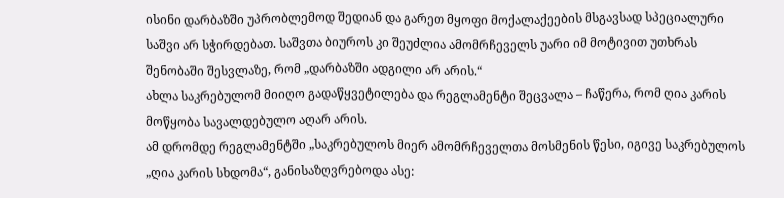ისინი დარბაზში უპრობლემოდ შედიან და გარეთ მყოფი მოქალაქეების მსგავსად სპეციალური საშვი არ სჭირდებათ. საშვთა ბიუროს კი შეუძლია ამომრჩეველს უარი იმ მოტივით უთხრას შენობაში შესვლაზე, რომ „დარბაზში ადგილი არ არის.“
ახლა საკრებულომ მიიღო გადაწყვეტილება და რეგლამენტი შეცვალა – ჩაწერა, რომ ღია კარის მოწყობა სავალდებულო აღარ არის.
ამ დრომდე რეგლამენტში „საკრებულოს მიერ ამომრჩეველთა მოსმენის წესი, იგივე საკრებულოს „ღია კარის სხდომა“, განისაზღვრებოდა ასე: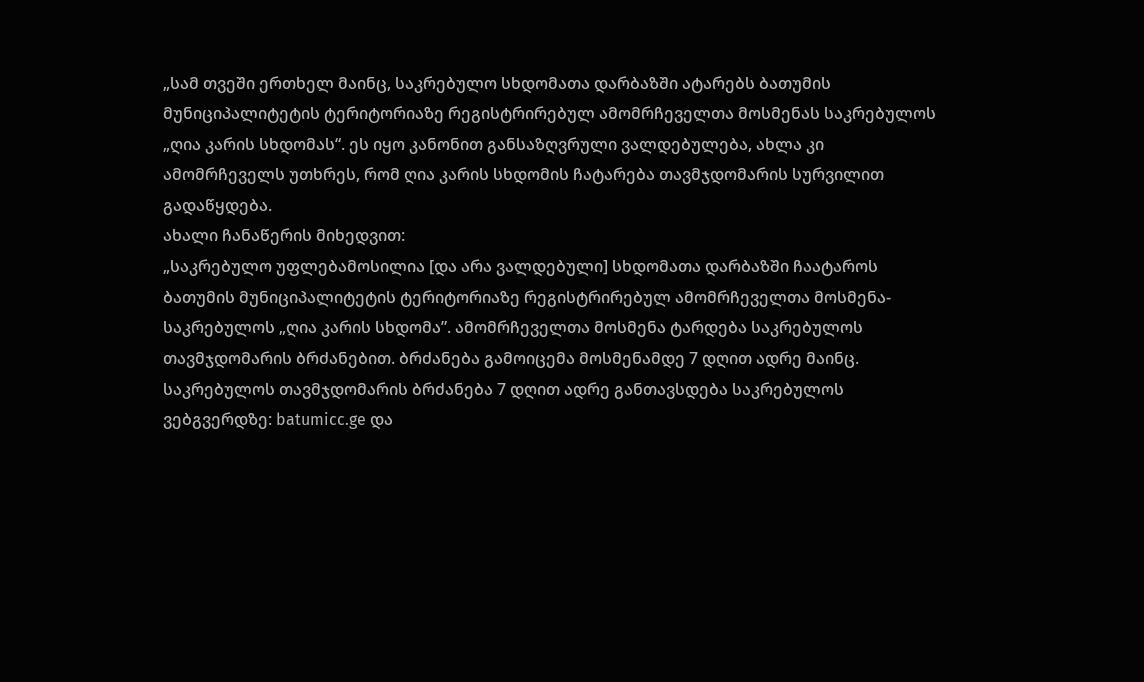„სამ თვეში ერთხელ მაინც, საკრებულო სხდომათა დარბაზში ატარებს ბათუმის მუნიციპალიტეტის ტერიტორიაზე რეგისტრირებულ ამომრჩეველთა მოსმენას საკრებულოს „ღია კარის სხდომას“. ეს იყო კანონით განსაზღვრული ვალდებულება, ახლა კი ამომრჩეველს უთხრეს, რომ ღია კარის სხდომის ჩატარება თავმჯდომარის სურვილით გადაწყდება.
ახალი ჩანაწერის მიხედვით:
„საკრებულო უფლებამოსილია [და არა ვალდებული] სხდომათა დარბაზში ჩაატაროს ბათუმის მუნიციპალიტეტის ტერიტორიაზე რეგისტრირებულ ამომრჩეველთა მოსმენა-საკრებულოს „ღია კარის სხდომა”. ამომრჩეველთა მოსმენა ტარდება საკრებულოს თავმჯდომარის ბრძანებით. ბრძანება გამოიცემა მოსმენამდე 7 დღით ადრე მაინც.
საკრებულოს თავმჯდომარის ბრძანება 7 დღით ადრე განთავსდება საკრებულოს ვებგვერდზე: batumicc.ge და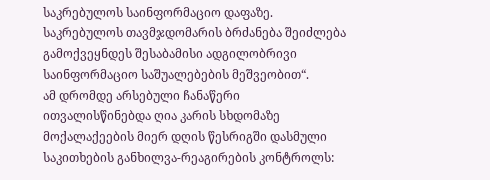საკრებულოს საინფორმაციო დაფაზე. საკრებულოს თავმჯდომარის ბრძანება შეიძლება გამოქვეყნდეს შესაბამისი ადგილობრივი საინფორმაციო საშუალებების მეშვეობით“.
ამ დრომდე არსებული ჩანაწერი ითვალისწინებდა ღია კარის სხდომაზე მოქალაქეების მიერ დღის წესრიგში დასმული საკითხების განხილვა-რეაგირების კონტროლს: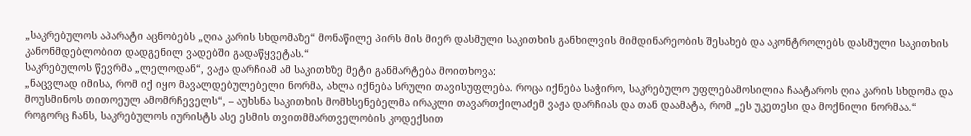„საკრებულოს აპარატი აცნობებს „ღია კარის სხდომაზე“ მონაწილე პირს მის მიერ დასმული საკითხის განხილვის მიმდინარეობის შესახებ და აკონტროლებს დასმული საკითხის კანონმდებლობით დადგენილ ვადებში გადაწყვეტას.“
საკრებულოს წევრმა „ლელოდან“, ვაჟა დარჩიამ ამ საკითხზე მეტი განმარტება მოითხოვა:
„ნაცვლად იმისა, რომ იქ იყო მავალდებულებელი ნორმა, ახლა იქნება სრული თავისუფლება. როცა იქნება საჭირო, საკრებულო უფლებამოსილია ჩაატაროს ღია კარის სხდომა და მოუსმინოს თითოეულ ამომრჩეველს“, – აუხსნა საკითხის მომხსენებელმა ირაკლი თავართქილაძემ ვაჟა დარჩიას და თან დაამატა, რომ „ეს უკეთესი და მოქნილი ნორმაა.“
როგორც ჩანს, საკრებულოს იურისტს ასე ესმის თვითმმართველობის კოდექსით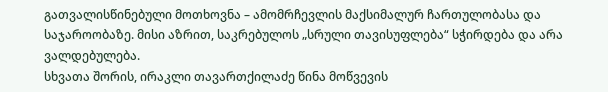გათვალისწინებული მოთხოვნა – ამომრჩევლის მაქსიმალურ ჩართულობასა და საჯაროობაზე. მისი აზრით, საკრებულოს „სრული თავისუფლება“ სჭირდება და არა ვალდებულება.
სხვათა შორის, ირაკლი თავართქილაძე წინა მოწვევის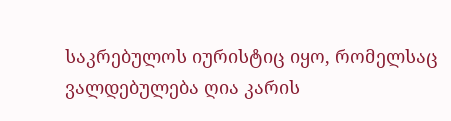საკრებულოს იურისტიც იყო, რომელსაც ვალდებულება ღია კარის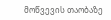მოწვევის თაობაზე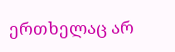ერთხელაც არ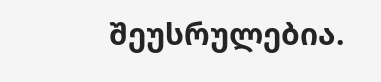შეუსრულებია.